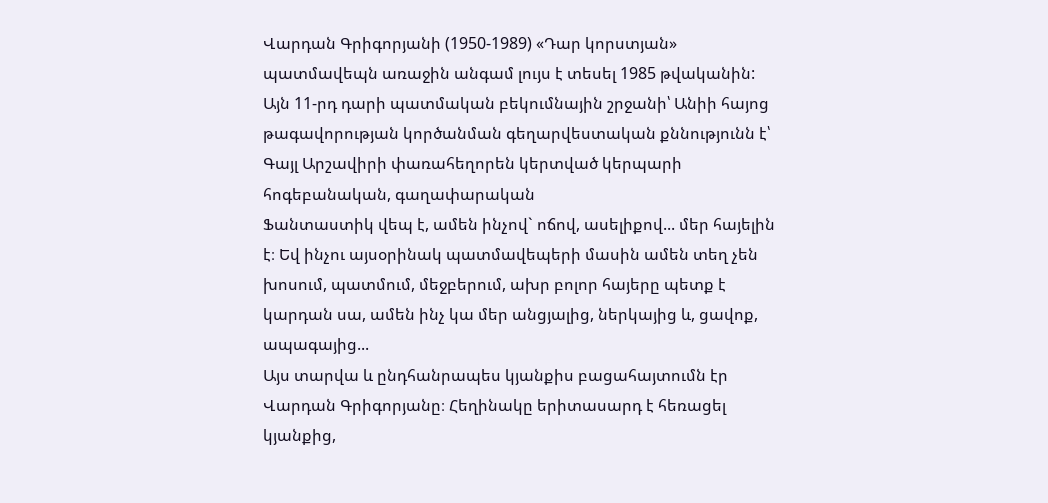Վարդան Գրիգորյանի (1950-1989) «Դար կորստյան» պատմավեպն առաջին անգամ լույս է տեսել 1985 թվականին: Այն 11-րդ դարի պատմական բեկումնային շրջանի՝ Անիի հայոց թագավորության կործանման գեղարվեստական քննությունն է՝ Գայլ Արշավիրի փառահեղորեն կերտված կերպարի հոգեբանական, գաղափարական
Ֆանտաստիկ վեպ է, ամեն ինչով` ոճով, ասելիքով... մեր հայելին է։ Եվ ինչու այսօրինակ պատմավեպերի մասին ամեն տեղ չեն խոսում, պատմում, մեջբերում, ախր բոլոր հայերը պետք է կարդան սա, ամեն ինչ կա մեր անցյալից, ներկայից և, ցավոք, ապագայից...
Այս տարվա և ընդհանրապես կյանքիս բացահայտումն էր Վարդան Գրիգորյանը։ Հեղինակը երիտասարդ է հեռացել կյանքից,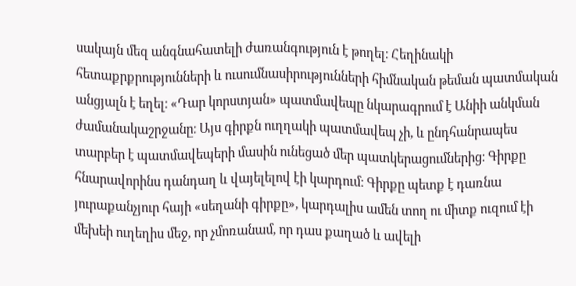սակայն մեզ անգնահատելի ժառանգություն է թողել։ Հեղինակի հետաքրքրությունների և ուսումնասիրությունների հիմնական թեման պատմական անցյալն է եղել։ «Դար կորստյան» պատմավեպը նկարագրում է Անիի անկման ժամանակաշրջանը։ Այս գիրքն ուղղակի պատմավեպ չի, և ընդհանրապես տարբեր է պատմավեպերի մասին ունեցած մեր պատկերացումներից։ Գիրքը հնարավորինս դանդաղ և վայելելով էի կարդում։ Գիրքը պետք է դառնա յուրաքանչյուր հայի «սեղանի գիրքը», կարդալիս ամեն տող ու միտք ուզում էի մեխեի ուղեղիս մեջ, որ չմոռանամ, որ դաս քաղած և ավելի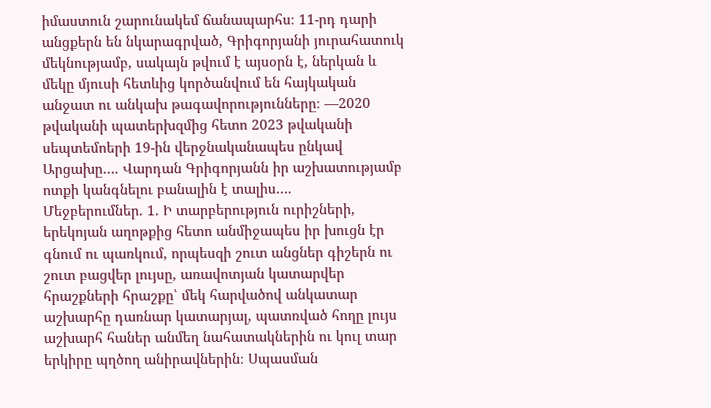իմաստուն շարունակեմ ճանապարհս։ 11-րդ դարի անցքերն են նկարագրված, Գրիգորյանի յուրահատուկ մեկնությամբ, սակայն թվում է այսօրն է, ներկան և մեկը մյուսի հետևից կործանվում են հայկական անջատ ու անկախ թագավորությունները։ —2020 թվականի պատերխզմից հետո 2023 թվականի սեպտեմոերի 19-ին վերջնականապես ընկավ Արցախը…. Վարդան Գրիգորյանն իր աշխատությամբ ոտքի կանգնելու բանալին է տալիս….
Մեջբերումներ. 1. Ի տարբերություն ուրիշների, երեկոյան աղոթքից հետո անմիջապես իր խուցն էր գնում ու պառկում, որպեսզի շուտ անցներ գիշերն ու շուտ բացվեր լույսը, առավոտյան կատարվեր հրաշքների հրաշքը՝ մեկ հարվածով անկատար աշխարհը դառնար կատարյալ, պատռված հողը լույս աշխարհ հաներ անմեղ նահատակներին ու կուլ տար երկիրը պղծող անիրավներին։ Սպասման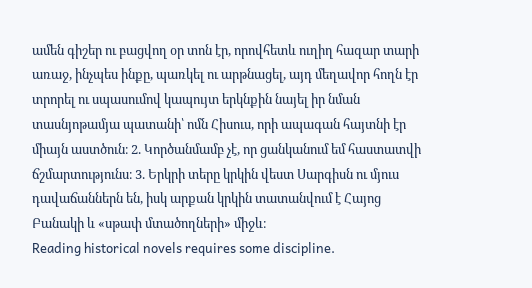ամեն գիշեր ու բացվող օր տոն էր, որովհետև ուղիղ հազար տարի առաջ, ինչպես ինքը, պառկել ու արթնացել, այդ մեղավոր հողն էր տրորել ու սպասումով կապույտ երկնքին նայել իր նման տասնյոթամյա պատանի՝ ոմն Հիսուս, որի ապագան հայտնի էր միայն աստծուն։ 2. Կործանմամբ չէ, որ ցանկանում եմ հաստատվի ճշմարտությունս։ 3. Երկրի տերը կրկին վեստ Սարգիսն ու մյուս դավաճաններն են, իսկ արքան կրկին տատանվում է Հայոց Բանակի և «սթափ մտածողների» միջև։
Reading historical novels requires some discipline.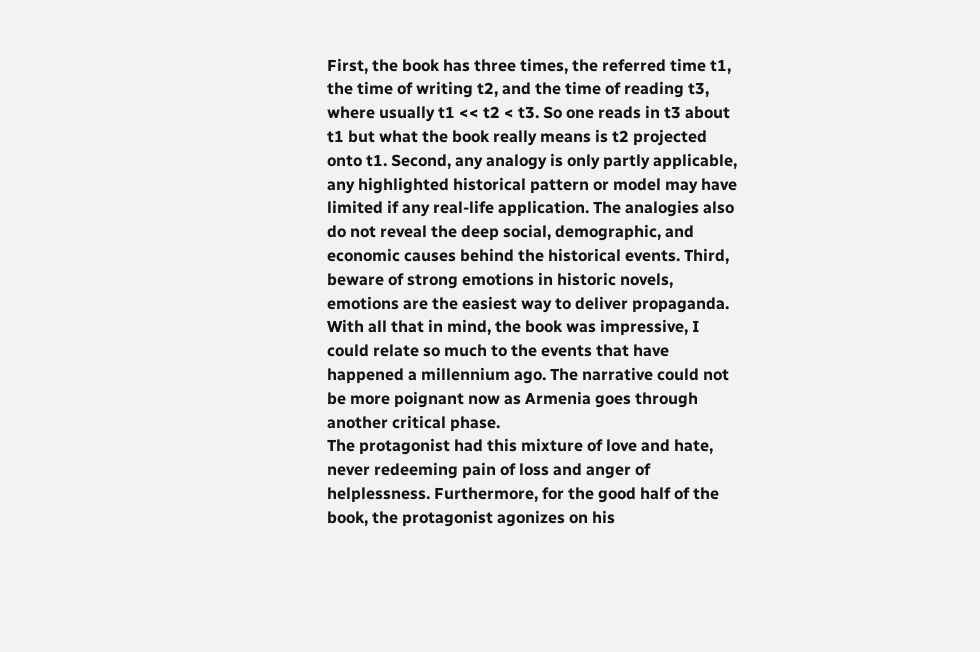First, the book has three times, the referred time t1, the time of writing t2, and the time of reading t3, where usually t1 << t2 < t3. So one reads in t3 about t1 but what the book really means is t2 projected onto t1. Second, any analogy is only partly applicable, any highlighted historical pattern or model may have limited if any real-life application. The analogies also do not reveal the deep social, demographic, and economic causes behind the historical events. Third, beware of strong emotions in historic novels, emotions are the easiest way to deliver propaganda.
With all that in mind, the book was impressive, I could relate so much to the events that have happened a millennium ago. The narrative could not be more poignant now as Armenia goes through another critical phase.
The protagonist had this mixture of love and hate, never redeeming pain of loss and anger of helplessness. Furthermore, for the good half of the book, the protagonist agonizes on his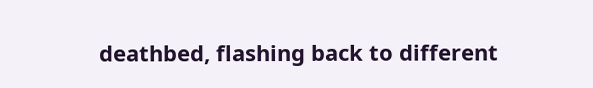deathbed, flashing back to different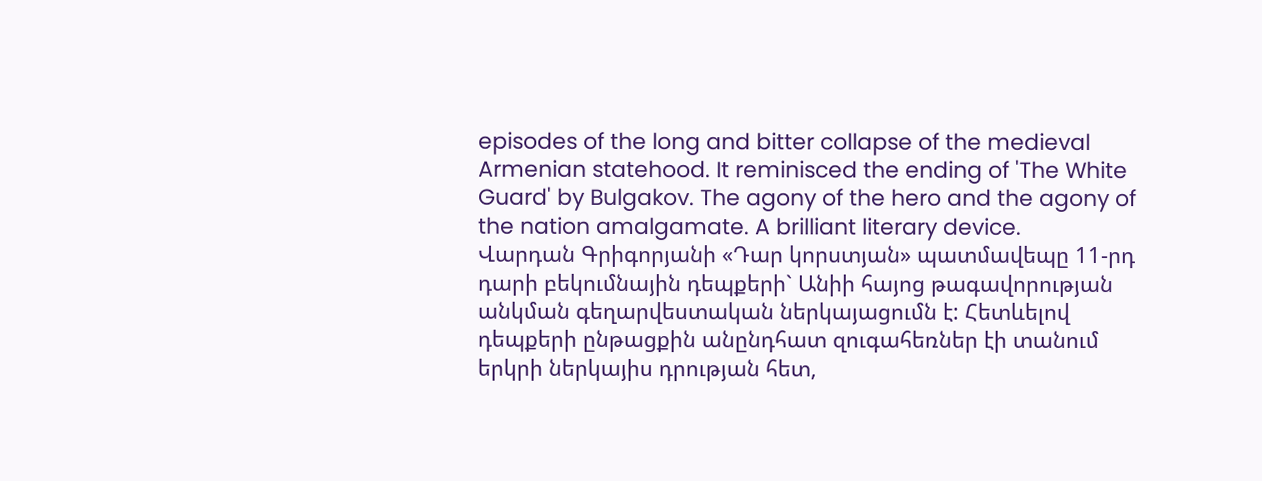episodes of the long and bitter collapse of the medieval Armenian statehood. It reminisced the ending of 'The White Guard' by Bulgakov. The agony of the hero and the agony of the nation amalgamate. A brilliant literary device.
Վարդան Գրիգորյանի «Դար կորստյան» պատմավեպը 11-րդ դարի բեկումնային դեպքերի` Անիի հայոց թագավորության անկման գեղարվեստական ներկայացումն է: Հետևելով դեպքերի ընթացքին անընդհատ զուգահեռներ էի տանում երկրի ներկայիս դրության հետ,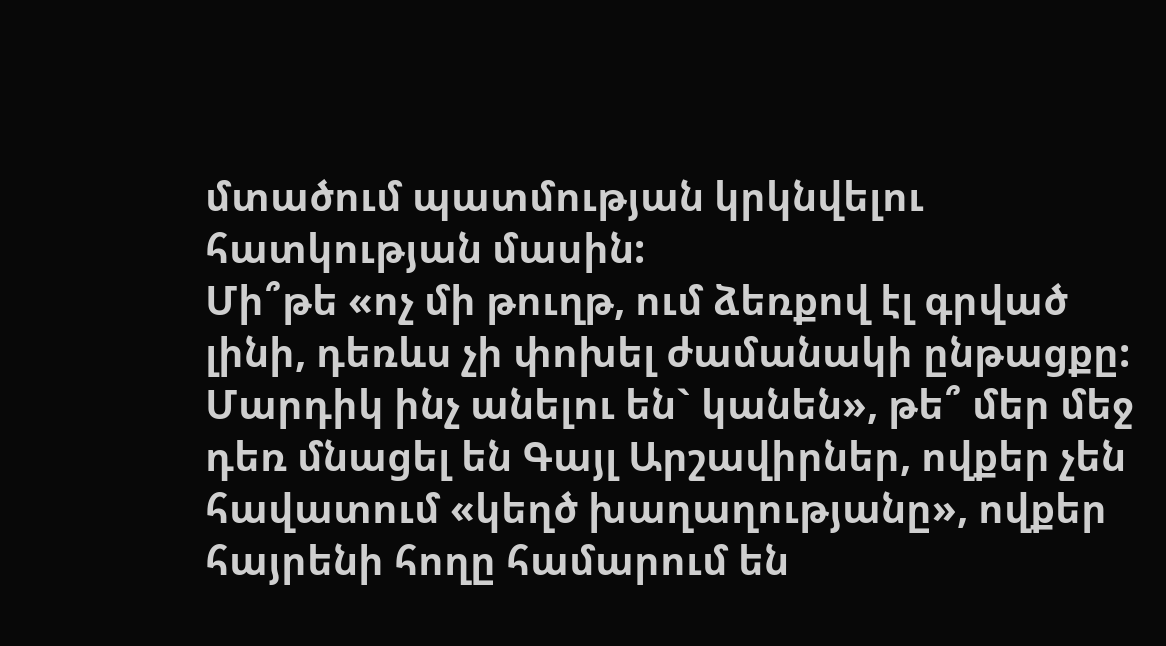մտածում պատմության կրկնվելու հատկության մասին:
Մի՞թե «ոչ մի թուղթ, ում ձեռքով էլ գրված լինի, դեռևս չի փոխել ժամանակի ընթացքը: Մարդիկ ինչ անելու են` կանեն», թե՞ մեր մեջ դեռ մնացել են Գայլ Արշավիրներ, ովքեր չեն հավատում «կեղծ խաղաղությանը», ովքեր հայրենի հողը համարում են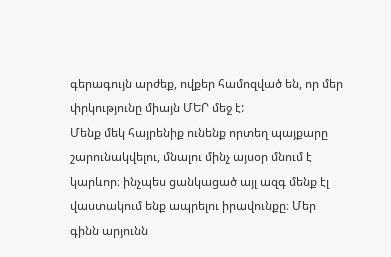գերագույն արժեք, ովքեր համոզված են, որ մեր փրկությունը միայն ՄԵՐ մեջ է:
Մենք մեկ հայրենիք ունենք որտեղ պայքարը շարունակվելու, մնալու մինչ այսօր մնում է կարևոր։ ինչպես ցանկացած այլ ազգ մենք էլ վաստակում ենք ապրելու իրավունքը։ Մեր գինն արյունն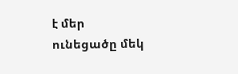է մեր ունեցածը մեկ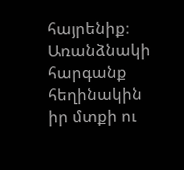հայրենիք։ Առանձնակի հարգանք հեղինակին իր մտքի ու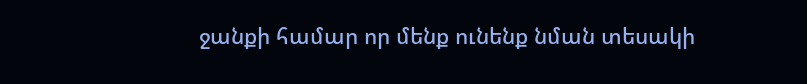ջանքի համար որ մենք ունենք նման տեսակի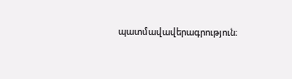պատմավավերագրություն։